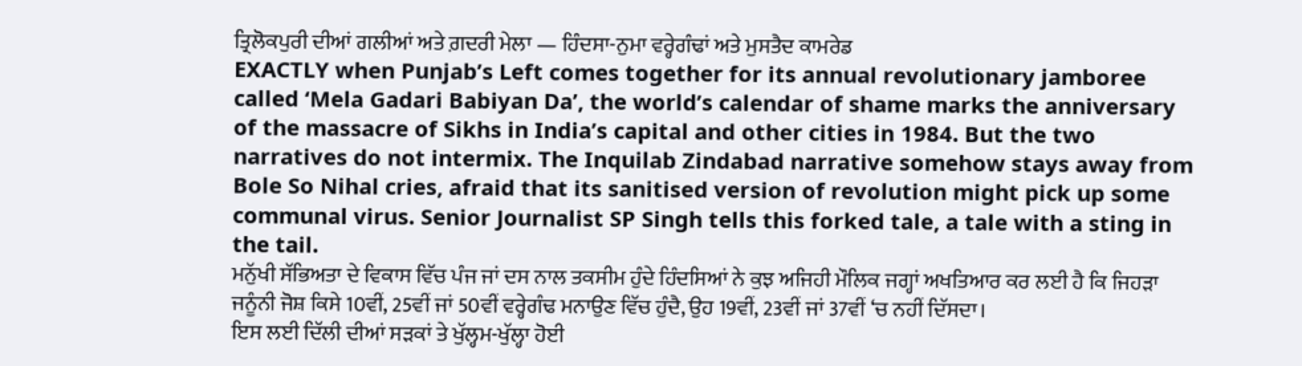ਤ੍ਰਿਲੋਕਪੁਰੀ ਦੀਆਂ ਗਲੀਆਂ ਅਤੇ ਗ਼ਦਰੀ ਮੇਲਾ — ਹਿੰਦਸਾ-ਨੁਮਾ ਵਰ੍ਹੇਗੰਢਾਂ ਅਤੇ ਮੁਸਤੈਦ ਕਾਮਰੇਡ
EXACTLY when Punjab’s Left comes together for its annual revolutionary jamboree called ‘Mela Gadari Babiyan Da’, the world’s calendar of shame marks the anniversary of the massacre of Sikhs in India’s capital and other cities in 1984. But the two narratives do not intermix. The Inquilab Zindabad narrative somehow stays away from Bole So Nihal cries, afraid that its sanitised version of revolution might pick up some communal virus. Senior Journalist SP Singh tells this forked tale, a tale with a sting in the tail.
ਮਨੁੱਖੀ ਸੱਭਿਅਤਾ ਦੇ ਵਿਕਾਸ ਵਿੱਚ ਪੰਜ ਜਾਂ ਦਸ ਨਾਲ ਤਕਸੀਮ ਹੁੰਦੇ ਹਿੰਦਸਿਆਂ ਨੇ ਕੁਝ ਅਜਿਹੀ ਮੌਲਿਕ ਜਗ੍ਹਾਂ ਅਖਤਿਆਰ ਕਰ ਲਈ ਹੈ ਕਿ ਜਿਹੜਾ ਜਨੂੰਨੀ ਜੋਸ਼ ਕਿਸੇ 10ਵੀਂ, 25ਵੀਂ ਜਾਂ 50ਵੀਂ ਵਰ੍ਹੇਗੰਢ ਮਨਾਉਣ ਵਿੱਚ ਹੁੰਦੈ, ਉਹ 19ਵੀਂ, 23ਵੀਂ ਜਾਂ 37ਵੀਂ ‘ਚ ਨਹੀਂ ਦਿੱਸਦਾ।
ਇਸ ਲਈ ਦਿੱਲੀ ਦੀਆਂ ਸੜਕਾਂ ਤੇ ਖੁੱਲ੍ਹਮ-ਖੁੱਲ੍ਹਾ ਹੋਈ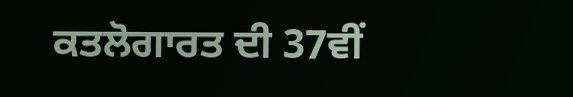ਕਤਲੋਗਾਰਤ ਦੀ 37ਵੀਂ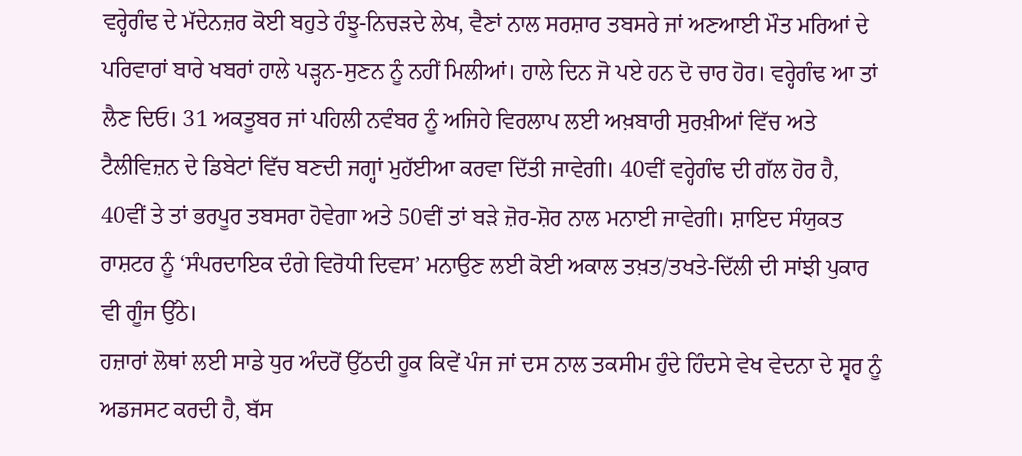ਵਰ੍ਹੇਗੰਢ ਦੇ ਮੱਦੇਨਜ਼ਰ ਕੋਈ ਬਹੁਤੇ ਹੰਝੂ-ਨਿਚੜਦੇ ਲੇਖ, ਵੈਣਾਂ ਨਾਲ ਸਰਸ਼ਾਰ ਤਬਸਰੇ ਜਾਂ ਅਣਆਈ ਮੌਤ ਮਰਿਆਂ ਦੇ ਪਰਿਵਾਰਾਂ ਬਾਰੇ ਖਬਰਾਂ ਹਾਲੇ ਪੜ੍ਹਨ-ਸੁਣਨ ਨੂੰ ਨਹੀਂ ਮਿਲੀਆਂ। ਹਾਲੇ ਦਿਨ ਜੋ ਪਏ ਹਨ ਦੋ ਚਾਰ ਹੋਰ। ਵਰ੍ਹੇਗੰਢ ਆ ਤਾਂ ਲੈਣ ਦਿਓ। 31 ਅਕਤੂਬਰ ਜਾਂ ਪਹਿਲੀ ਨਵੰਬਰ ਨੂੰ ਅਜਿਹੇ ਵਿਰਲਾਪ ਲਈ ਅਖ਼ਬਾਰੀ ਸੁਰਖ਼ੀਆਂ ਵਿੱਚ ਅਤੇ ਟੈਲੀਵਿਜ਼ਨ ਦੇ ਡਿਬੇਟਾਂ ਵਿੱਚ ਬਣਦੀ ਜਗ੍ਹਾਂ ਮੁਹੱਈਆ ਕਰਵਾ ਦਿੱਤੀ ਜਾਵੇਗੀ। 40ਵੀਂ ਵਰ੍ਹੇਗੰਢ ਦੀ ਗੱਲ ਹੋਰ ਹੈ, 40ਵੀਂ ਤੇ ਤਾਂ ਭਰਪੂਰ ਤਬਸਰਾ ਹੋਵੇਗਾ ਅਤੇ 50ਵੀਂ ਤਾਂ ਬੜੇ ਜ਼ੋਰ-ਸ਼ੋਰ ਨਾਲ ਮਨਾਈ ਜਾਵੇਗੀ। ਸ਼ਾਇਦ ਸੰਯੁਕਤ ਰਾਸ਼ਟਰ ਨੂੰ ‘ਸੰਪਰਦਾਇਕ ਦੰਗੇ ਵਿਰੋਧੀ ਦਿਵਸ’ ਮਨਾਉਣ ਲਈ ਕੋਈ ਅਕਾਲ ਤਖ਼ਤ/ਤਖਤੇ-ਦਿੱਲੀ ਦੀ ਸਾਂਝੀ ਪੁਕਾਰ ਵੀ ਗੂੰਜ ਉੱਠੇ।
ਹਜ਼ਾਰਾਂ ਲੋਥਾਂ ਲਈ ਸਾਡੇ ਧੁਰ ਅੰਦਰੋਂ ਉੱਠਦੀ ਹੂਕ ਕਿਵੇਂ ਪੰਜ ਜਾਂ ਦਸ ਨਾਲ ਤਕਸੀਮ ਹੁੰਦੇ ਹਿੰਦਸੇ ਵੇਖ ਵੇਦਨਾ ਦੇ ਸ੍ਵਰ ਨੂੰ ਅਡਜਸਟ ਕਰਦੀ ਹੈ, ਬੱਸ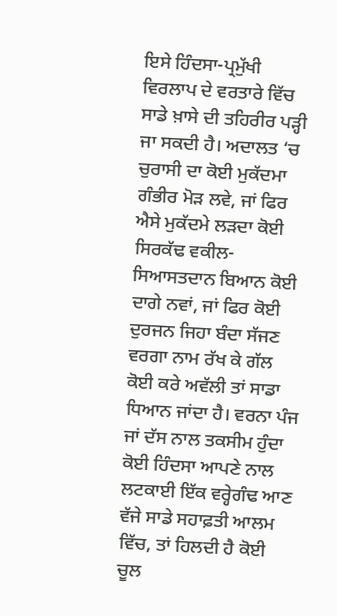ਇਸੇ ਹਿੰਦਸਾ-ਪ੍ਰਮੁੱਖੀ ਵਿਰਲਾਪ ਦੇ ਵਰਤਾਰੇ ਵਿੱਚ ਸਾਡੇ ਖ਼ਾਸੇ ਦੀ ਤਹਿਰੀਰ ਪੜ੍ਹੀ ਜਾ ਸਕਦੀ ਹੈ। ਅਦਾਲਤ ‘ਚ ਚੁਰਾਸੀ ਦਾ ਕੋਈ ਮੁਕੱਦਮਾ ਗੰਭੀਰ ਮੋੜ ਲਵੇ, ਜਾਂ ਫਿਰ ਐਸੇ ਮੁਕੱਦਮੇ ਲੜਦਾ ਕੋਈ ਸਿਰਕੱਢ ਵਕੀਲ-ਸਿਆਸਤਦਾਨ ਬਿਆਨ ਕੋਈ ਦਾਗੇ ਨਵਾਂ, ਜਾਂ ਫਿਰ ਕੋਈ ਦੁਰਜਨ ਜਿਹਾ ਬੰਦਾ ਸੱਜਣ ਵਰਗਾ ਨਾਮ ਰੱਖ ਕੇ ਗੱਲ ਕੋਈ ਕਰੇ ਅਵੱਲੀ ਤਾਂ ਸਾਡਾ ਧਿਆਨ ਜਾਂਦਾ ਹੈ। ਵਰਨਾ ਪੰਜ ਜਾਂ ਦੱਸ ਨਾਲ ਤਕਸੀਮ ਹੁੰਦਾ ਕੋਈ ਹਿੰਦਸਾ ਆਪਣੇ ਨਾਲ ਲਟਕਾਈ ਇੱਕ ਵਰ੍ਹੇਗੰਢ ਆਣ ਵੱਜੇ ਸਾਡੇ ਸਹਾਫ਼ਤੀ ਆਲਮ ਵਿੱਚ, ਤਾਂ ਹਿਲਦੀ ਹੈ ਕੋਈ ਚੂਲ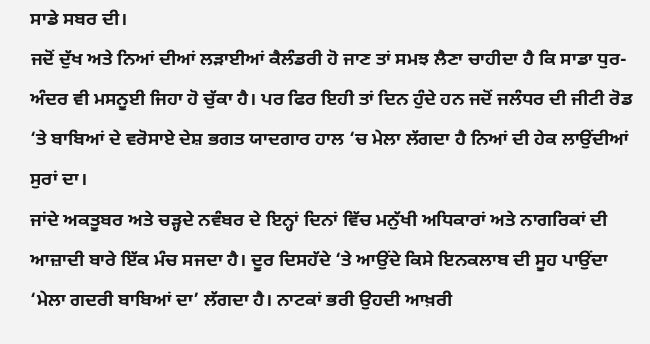ਸਾਡੇ ਸਬਰ ਦੀ।
ਜਦੋਂ ਦੁੱਖ ਅਤੇ ਨਿਆਂ ਦੀਆਂ ਲੜਾਈਆਂ ਕੈਲੰਡਰੀ ਹੋ ਜਾਣ ਤਾਂ ਸਮਝ ਲੈਣਾ ਚਾਹੀਦਾ ਹੈ ਕਿ ਸਾਡਾ ਧੁਰ-ਅੰਦਰ ਵੀ ਮਸਨੂਈ ਜਿਹਾ ਹੋ ਚੁੱਕਾ ਹੈ। ਪਰ ਫਿਰ ਇਹੀ ਤਾਂ ਦਿਨ ਹੁੰਦੇ ਹਨ ਜਦੋਂ ਜਲੰਧਰ ਦੀ ਜੀਟੀ ਰੋਡ ‘ਤੇ ਬਾਬਿਆਂ ਦੇ ਵਰੋਸਾਏ ਦੇਸ਼ ਭਗਤ ਯਾਦਗਾਰ ਹਾਲ ‘ਚ ਮੇਲਾ ਲੱਗਦਾ ਹੈ ਨਿਆਂ ਦੀ ਹੇਕ ਲਾਉਂਦੀਆਂ ਸੁਰਾਂ ਦਾ।
ਜਾਂਦੇ ਅਕਤੂਬਰ ਅਤੇ ਚੜ੍ਹਦੇ ਨਵੰਬਰ ਦੇ ਇਨ੍ਹਾਂ ਦਿਨਾਂ ਵਿੱਚ ਮਨੁੱਖੀ ਅਧਿਕਾਰਾਂ ਅਤੇ ਨਾਗਰਿਕਾਂ ਦੀ ਆਜ਼ਾਦੀ ਬਾਰੇ ਇੱਕ ਮੰਚ ਸਜਦਾ ਹੈ। ਦੂਰ ਦਿਸਹੱਦੇ ‘ਤੇ ਆਉਂਦੇ ਕਿਸੇ ਇਨਕਲਾਬ ਦੀ ਸੂਹ ਪਾਉਂਦਾ ‘ਮੇਲਾ ਗਦਰੀ ਬਾਬਿਆਂ ਦਾ’ ਲੱਗਦਾ ਹੈ। ਨਾਟਕਾਂ ਭਰੀ ਉਹਦੀ ਆਖ਼ਰੀ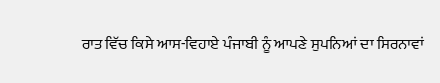ਰਾਤ ਵਿੱਚ ਕਿਸੇ ਆਸ-ਵਿਹਾਏ ਪੰਜਾਬੀ ਨੂੰ ਆਪਣੇ ਸੁਪਨਿਆਂ ਦਾ ਸਿਰਨਾਵਾਂ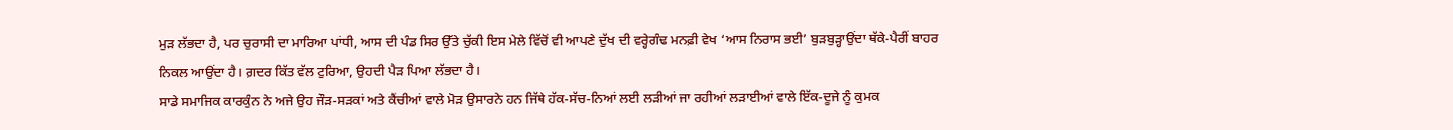ਮੁੜ ਲੱਭਦਾ ਹੈ, ਪਰ ਚੁਰਾਸੀ ਦਾ ਮਾਰਿਆ ਪਾਂਧੀ, ਆਸ ਦੀ ਪੰਡ ਸਿਰ ਉੱਤੇ ਚੁੱਕੀ ਇਸ ਮੇਲੇ ਵਿੱਚੋਂ ਵੀ ਆਪਣੇ ਦੁੱਖ ਦੀ ਵਰ੍ਹੇਗੰਢ ਮਨਫ਼ੀ ਵੇਖ ‘ਆਸ ਨਿਰਾਸ ਭਈ’ ਬੁੜਬੁੜ੍ਹਾਉਂਦਾ ਥੱਕੇ-ਪੈਰੀਂ ਬਾਹਰ ਨਿਕਲ ਆਉਂਦਾ ਹੈ। ਗ਼ਦਰ ਕਿੱਤ ਵੱਲ ਟੁਰਿਆ, ਉਹਦੀ ਪੈੜ ਪਿਆ ਲੱਭਦਾ ਹੈ।
ਸਾਡੇ ਸਮਾਜਿਕ ਕਾਰਕੁੰਨ ਨੇ ਅਜੇ ਉਹ ਜੌੜ-ਸੜਕਾਂ ਅਤੇ ਕੈਂਚੀਆਂ ਵਾਲੇ ਮੋੜ ਉਸਾਰਨੇ ਹਨ ਜਿੱਥੇ ਹੱਕ-ਸੱਚ-ਨਿਆਂ ਲਈ ਲੜੀਆਂ ਜਾ ਰਹੀਆਂ ਲੜਾਈਆਂ ਵਾਲੇ ਇੱਕ-ਦੂਜੇ ਨੂੰ ਕੁਮਕ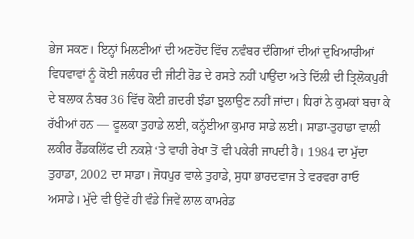ਭੇਜ ਸਕਣ। ਇਨ੍ਹਾਂ ਮਿਲਣੀਆਂ ਦੀ ਅਣਹੋਂਦ ਵਿੱਚ ਨਵੰਬਰ ਦੰਗਿਆਂ ਦੀਆਂ ਦੁਖਿਆਰੀਆਂ ਵਿਧਵਾਵਾਂ ਨੂੰ ਕੋਈ ਜਲੰਧਰ ਦੀ ਜੀਟੀ ਰੋਡ ਦੇ ਰਸਤੇ ਨਹੀਂ ਪਾਉਂਦਾ ਅਤੇ ਦਿੱਲੀ ਦੀ ਤ੍ਰਿਲੋਕਪੁਰੀ ਦੇ ਬਲਾਕ ਨੰਬਰ 36 ਵਿੱਚ ਕੋਈ ਗ਼ਦਰੀ ਝੰਡਾ ਝੁਲਾਉਣ ਨਹੀਂ ਜਾਂਦਾ। ਧਿਰਾਂ ਨੇ ਕੁਮਕਾਂ ਬਚਾ ਕੇ ਰੱਖੀਆਂ ਹਨ — ਫੂਲਕਾ ਤੁਹਾਡੇ ਲਈ, ਕਨ੍ਹੱਈਆ ਕੁਮਾਰ ਸਾਡੇ ਲਈ। ਸਾਡਾ-ਤੁਹਾਡਾ ਵਾਲੀ ਲਕੀਰ ਰੈੱਡਕਲਿੱਫ ਦੀ ਨਕਸ਼ੇ ‘ਤੇ ਵਾਹੀ ਰੇਖਾ ਤੋਂ ਵੀ ਪਕੇਰੀ ਜਾਪਦੀ ਹੈ। 1984 ਦਾ ਮੁੱਦਾ ਤੁਹਾਡਾ, 2002 ਦਾ ਸਾਡਾ। ਜੋਧਪੁਰ ਵਾਲੇ ਤੁਹਾਡੇ, ਸੁਧਾ ਭਾਰਦਵਾਜ ਤੇ ਵਰਵਰਾ ਰਾਓ ਅਸਾਡੇ। ਮੁੱਦੇ ਵੀ ਉਵੇਂ ਹੀ ਵੰਡੇ ਜਿਵੇਂ ਲਾਲ ਕਾਮਰੇਡ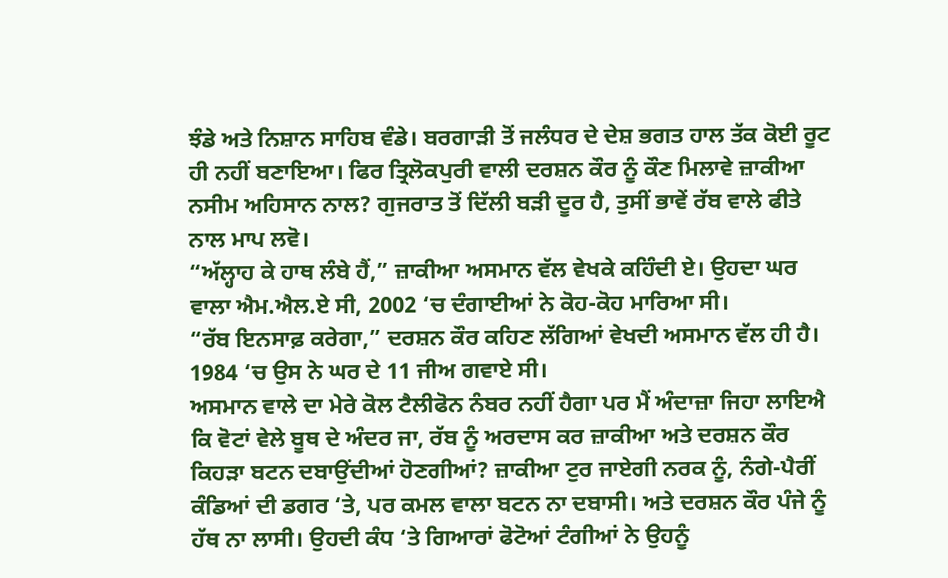ਝੰਡੇ ਅਤੇ ਨਿਸ਼ਾਨ ਸਾਹਿਬ ਵੰਡੇ। ਬਰਗਾੜੀ ਤੋਂ ਜਲੰਧਰ ਦੇ ਦੇਸ਼ ਭਗਤ ਹਾਲ ਤੱਕ ਕੋਈ ਰੂਟ ਹੀ ਨਹੀਂ ਬਣਾਇਆ। ਫਿਰ ਤ੍ਰਿਲੋਕਪੁਰੀ ਵਾਲੀ ਦਰਸ਼ਨ ਕੌਰ ਨੂੰ ਕੌਣ ਮਿਲਾਵੇ ਜ਼ਾਕੀਆ ਨਸੀਮ ਅਹਿਸਾਨ ਨਾਲ? ਗੁਜਰਾਤ ਤੋਂ ਦਿੱਲੀ ਬੜੀ ਦੂਰ ਹੈ, ਤੁਸੀਂ ਭਾਵੇਂ ਰੱਬ ਵਾਲੇ ਫੀਤੇ ਨਾਲ ਮਾਪ ਲਵੋ।
“ਅੱਲ੍ਹਾਹ ਕੇ ਹਾਥ ਲੰਬੇ ਹੈਂ,” ਜ਼ਾਕੀਆ ਅਸਮਾਨ ਵੱਲ ਵੇਖਕੇ ਕਹਿੰਦੀ ਏ। ਉਹਦਾ ਘਰ ਵਾਲਾ ਐਮ.ਐਲ.ਏ ਸੀ, 2002 ‘ਚ ਦੰਗਾਈਆਂ ਨੇ ਕੋਹ-ਕੋਹ ਮਾਰਿਆ ਸੀ।
“ਰੱਬ ਇਨਸਾਫ਼ ਕਰੇਗਾ,” ਦਰਸ਼ਨ ਕੌਰ ਕਹਿਣ ਲੱਗਿਆਂ ਵੇਖਦੀ ਅਸਮਾਨ ਵੱਲ ਹੀ ਹੈ। 1984 ‘ਚ ਉਸ ਨੇ ਘਰ ਦੇ 11 ਜੀਅ ਗਵਾਏ ਸੀ।
ਅਸਮਾਨ ਵਾਲੇ ਦਾ ਮੇਰੇ ਕੋਲ ਟੈਲੀਫੋਨ ਨੰਬਰ ਨਹੀਂ ਹੈਗਾ ਪਰ ਮੈਂ ਅੰਦਾਜ਼ਾ ਜਿਹਾ ਲਾਇਐ ਕਿ ਵੋਟਾਂ ਵੇਲੇ ਬੂਥ ਦੇ ਅੰਦਰ ਜਾ, ਰੱਬ ਨੂੰ ਅਰਦਾਸ ਕਰ ਜ਼ਾਕੀਆ ਅਤੇ ਦਰਸ਼ਨ ਕੌਰ ਕਿਹੜਾ ਬਟਨ ਦਬਾਉਂਦੀਆਂ ਹੋਣਗੀਆਂ? ਜ਼ਾਕੀਆ ਟੁਰ ਜਾਏਗੀ ਨਰਕ ਨੂੰ, ਨੰਗੇ-ਪੈਰੀਂ ਕੰਡਿਆਂ ਦੀ ਡਗਰ ‘ਤੇ, ਪਰ ਕਮਲ ਵਾਲਾ ਬਟਨ ਨਾ ਦਬਾਸੀ। ਅਤੇ ਦਰਸ਼ਨ ਕੌਰ ਪੰਜੇ ਨੂੰ ਹੱਥ ਨਾ ਲਾਸੀ। ਉਹਦੀ ਕੰਧ ‘ਤੇ ਗਿਆਰਾਂ ਫੋਟੋਆਂ ਟੰਗੀਆਂ ਨੇ ਉਹਨੂੰ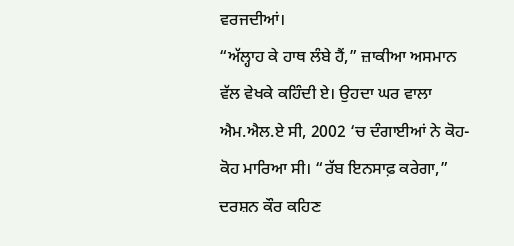ਵਰਜਦੀਆਂ।
“ਅੱਲ੍ਹਾਹ ਕੇ ਹਾਥ ਲੰਬੇ ਹੈਂ,” ਜ਼ਾਕੀਆ ਅਸਮਾਨ ਵੱਲ ਵੇਖਕੇ ਕਹਿੰਦੀ ਏ। ਉਹਦਾ ਘਰ ਵਾਲਾ ਐਮ.ਐਲ.ਏ ਸੀ, 2002 ‘ਚ ਦੰਗਾਈਆਂ ਨੇ ਕੋਹ-ਕੋਹ ਮਾਰਿਆ ਸੀ। “ਰੱਬ ਇਨਸਾਫ਼ ਕਰੇਗਾ,” ਦਰਸ਼ਨ ਕੌਰ ਕਹਿਣ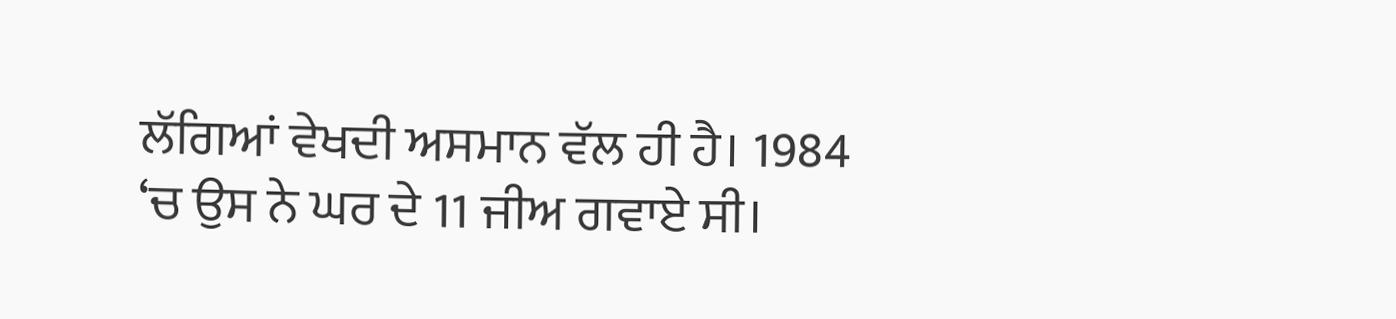ਲੱਗਿਆਂ ਵੇਖਦੀ ਅਸਮਾਨ ਵੱਲ ਹੀ ਹੈ। 1984 ‘ਚ ਉਸ ਨੇ ਘਰ ਦੇ 11 ਜੀਅ ਗਵਾਏ ਸੀ।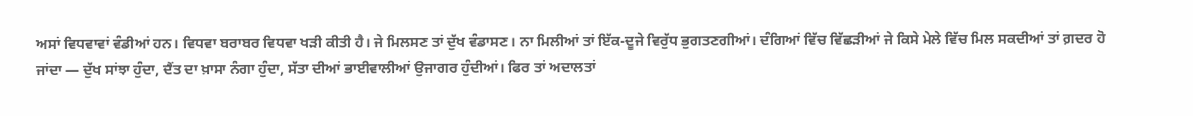ਅਸਾਂ ਵਿਧਵਾਵਾਂ ਵੰਡੀਆਂ ਹਨ। ਵਿਧਵਾ ਬਰਾਬਰ ਵਿਧਵਾ ਖੜੀ ਕੀਤੀ ਹੈ। ਜੇ ਮਿਲਸਣ ਤਾਂ ਦੁੱਖ ਵੰਡਾਸਣ। ਨਾ ਮਿਲੀਆਂ ਤਾਂ ਇੱਕ-ਦੂਜੇ ਵਿਰੁੱਧ ਭੁਗਤਣਗੀਆਂ। ਦੰਗਿਆਂ ਵਿੱਚ ਵਿੱਛੜੀਆਂ ਜੇ ਕਿਸੇ ਮੇਲੇ ਵਿੱਚ ਮਿਲ ਸਕਦੀਆਂ ਤਾਂ ਗ਼ਦਰ ਹੋ ਜਾਂਦਾ — ਦੁੱਖ ਸਾਂਝਾ ਹੁੰਦਾ, ਦੈਂਤ ਦਾ ਖ਼ਾਸਾ ਨੰਗਾ ਹੁੰਦਾ, ਸੱਤਾ ਦੀਆਂ ਭਾਈਵਾਲੀਆਂ ਉਜਾਗਰ ਹੁੰਦੀਆਂ। ਫਿਰ ਤਾਂ ਅਦਾਲਤਾਂ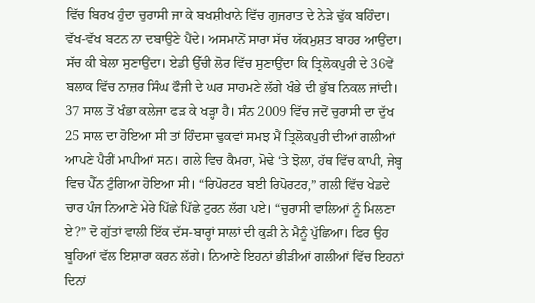ਵਿੱਚ ਬਿਰਖ ਹੁੰਦਾ ਚੁਰਾਸੀ ਜਾ ਕੇ ਬਖਸ਼ੀਖਾਨੇ ਵਿੱਚ ਗੁਜਰਾਤ ਦੇ ਨੇੜੇ ਢੁੱਕ ਬਹਿੰਦਾ। ਵੱਖ-ਵੱਖ ਬਟਨ ਨਾ ਦਬਾਉਣੇ ਪੈਂਦੇ। ਅਸਮਾਨੋਂ ਸਾਰਾ ਸੱਚ ਯੱਕਮੁਸ਼ਤ ਬਾਹਰ ਆਉਂਦਾ। ਸੱਚ ਕੀ ਬੇਲਾ ਸੁਣਾਉਂਦਾ। ਏਡੀ ਉੱਚੀ ਲੋਰ ਵਿੱਚ ਸੁਣਾਉਂਦਾ ਕਿ ਤ੍ਰਿਲੋਕਪੁਰੀ ਦੇ 36ਵੇਂ ਬਲਾਕ ਵਿੱਚ ਨਾਜ਼ਰ ਸਿੰਘ ਫੌਜੀ ਦੇ ਘਰ ਸਾਹਮਣੇ ਲੱਗੇ ਖੰਭੇ ਦੀ ਭੁੱਬ ਨਿਕਲ ਜਾਂਦੀ।
37 ਸਾਲ ਤੋਂ ਖੰਭਾ ਕਲੇਜਾ ਫੜ ਕੇ ਖੜ੍ਹਾ ਹੈ। ਸੰਨ 2009 ਵਿੱਚ ਜਦੋਂ ਚੁਰਾਸੀ ਦਾ ਦੁੱਖ 25 ਸਾਲ ਦਾ ਹੋਇਆ ਸੀ ਤਾਂ ਹਿੰਦਸਾ ਢੁਕਵਾਂ ਸਮਝ ਮੈਂ ਤ੍ਰਿਲੋਕਪੁਰੀ ਦੀਆਂ ਗਲੀਆਂ ਆਪਣੇ ਪੈਰੀਂ ਮਾਪੀਆਂ ਸਨ। ਗਲੇ ਵਿਚ ਕੈਮਰਾ, ਮੋਢੇ ‘ਤੇ ਝੋਲਾ, ਹੱਥ ਵਿੱਚ ਕਾਪੀ, ਜੇਬ੍ਹ ਵਿਚ ਪੈੱਨ ਟੁੰਗਿਆ ਹੋਇਆ ਸੀ। “ਰਿਪੋਰਟਰ ਬਈ ਰਿਪੋਰਟਰ,” ਗਲੀ ਵਿੱਚ ਖੇਡਦੇ ਚਾਰ ਪੰਜ ਨਿਆਣੇ ਮੇਰੇ ਪਿੱਛੇ ਪਿੱਛੇ ਟੁਰਨ ਲੱਗ ਪਏ। “ਚੁਰਾਸੀ ਵਾਲਿਆਂ ਨੂੰ ਮਿਲਣਾ ਏ?” ਦੋ ਗੁੱਤਾਂ ਵਾਲੀ ਇੱਕ ਦੱਸ-ਬਾਰ੍ਹਾਂ ਸਾਲਾਂ ਦੀ ਕੁੜੀ ਨੇ ਮੈਨੂੰ ਪੁੱਛਿਆ। ਫਿਰ ਉਹ ਬੂਹਿਆਂ ਵੱਲ ਇਸ਼ਾਰਾ ਕਰਨ ਲੱਗੇ। ਨਿਆਣੇ ਇਹਨਾਂ ਭੀੜੀਆਂ ਗਲੀਆਂ ਵਿੱਚ ਇਹਨਾਂ ਦਿਨਾਂ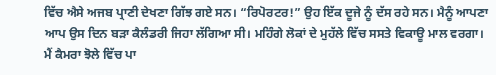ਵਿੱਚ ਐਸੇ ਅਜਬ ਪ੍ਰਾਣੀ ਦੇਖਣਾ ਗਿੱਝ ਗਏ ਸਨ। “ਰਿਪੋਰਟਰ!” ਉਹ ਇੱਕ ਦੂਜੇ ਨੂੰ ਦੱਸ ਰਹੇ ਸਨ। ਮੈਨੂੰ ਆਪਣਾ ਆਪ ਉਸ ਦਿਨ ਬੜਾ ਕੈਲੰਡਰੀ ਜਿਹਾ ਲੱਗਿਆ ਸੀ। ਮਹਿੰਗੇ ਲੋਕਾਂ ਦੇ ਮੁਹੱਲੇ ਵਿੱਚ ਸਸਤੇ ਵਿਕਾਊ ਮਾਲ ਵਰਗਾ।
ਮੈਂ ਕੈਮਰਾ ਝੋਲੇ ਵਿੱਚ ਪਾ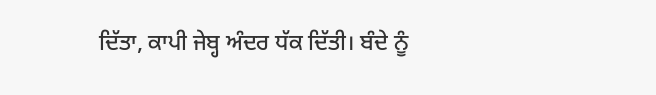ਦਿੱਤਾ, ਕਾਪੀ ਜੇਬ੍ਹ ਅੰਦਰ ਧੱਕ ਦਿੱਤੀ। ਬੰਦੇ ਨੂੰ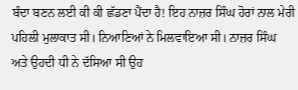ਬੰਦਾ ਬਣਨ ਲਈ ਕੀ ਕੀ ਛੱਡਣਾ ਪੈਂਦਾ ਹੈ! ਇਹ ਨਾਜ਼ਰ ਸਿੰਘ ਹੋਰਾਂ ਨਾਲ ਮੇਰੀ ਪਹਿਲੀ ਮੁਲਾਕਾਤ ਸੀ। ਨਿਆਣਿਆਂ ਨੇ ਮਿਲਵਾਇਆ ਸੀ। ਨਾਜ਼ਰ ਸਿੰਘ ਅਤੇ ਉਹਦੀ ਧੀ ਨੇ ਦੱਸਿਆ ਸੀ ਉਹ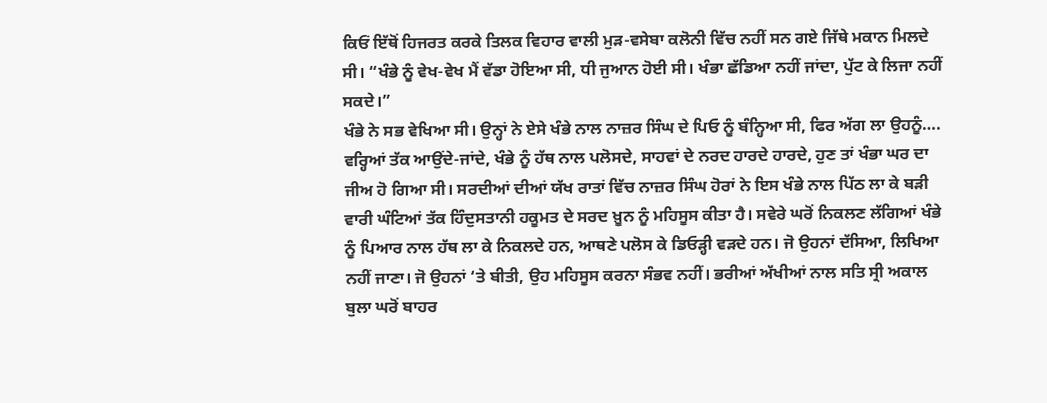ਕਿਓਂ ਇੱਥੋਂ ਹਿਜਰਤ ਕਰਕੇ ਤਿਲਕ ਵਿਹਾਰ ਵਾਲੀ ਮੁੜ-ਵਸੇਬਾ ਕਲੋਨੀ ਵਿੱਚ ਨਹੀਂ ਸਨ ਗਏ ਜਿੱਥੇ ਮਕਾਨ ਮਿਲਦੇ ਸੀ। “ਖੰਭੇ ਨੂੰ ਵੇਖ-ਵੇਖ ਮੈਂ ਵੱਡਾ ਹੋਇਆ ਸੀ, ਧੀ ਜੁਆਨ ਹੋਈ ਸੀ। ਖੰਭਾ ਛੱਡਿਆ ਨਹੀਂ ਜਾਂਦਾ, ਪੁੱਟ ਕੇ ਲਿਜਾ ਨਹੀਂ ਸਕਦੇ।”
ਖੰਭੇ ਨੇ ਸਭ ਵੇਖਿਆ ਸੀ। ਉਨ੍ਹਾਂ ਨੇ ਏਸੇ ਖੰਭੇ ਨਾਲ ਨਾਜ਼ਰ ਸਿੰਘ ਦੇ ਪਿਓ ਨੂੰ ਬੰਨ੍ਹਿਆ ਸੀ, ਫਿਰ ਅੱਗ ਲਾ ਉਹਨੂੰ…. ਵਰ੍ਹਿਆਂ ਤੱਕ ਆਉਂਦੇ-ਜਾਂਦੇ, ਖੰਭੇ ਨੂੰ ਹੱਥ ਨਾਲ ਪਲੋਸਦੇ, ਸਾਹਵਾਂ ਦੇ ਨਰਦ ਹਾਰਦੇ ਹਾਰਦੇ, ਹੁਣ ਤਾਂ ਖੰਭਾ ਘਰ ਦਾ ਜੀਅ ਹੋ ਗਿਆ ਸੀ। ਸਰਦੀਆਂ ਦੀਆਂ ਯੱਖ ਰਾਤਾਂ ਵਿੱਚ ਨਾਜ਼ਰ ਸਿੰਘ ਹੋਰਾਂ ਨੇ ਇਸ ਖੰਭੇ ਨਾਲ ਪਿੱਠ ਲਾ ਕੇ ਬੜੀ ਵਾਰੀ ਘੰਟਿਆਂ ਤੱਕ ਹਿੰਦੁਸਤਾਨੀ ਹਕੂਮਤ ਦੇ ਸਰਦ ਖ਼ੂਨ ਨੂੰ ਮਹਿਸੂਸ ਕੀਤਾ ਹੈ। ਸਵੇਰੇ ਘਰੋਂ ਨਿਕਲਣ ਲੱਗਿਆਂ ਖੰਭੇ ਨੂੰ ਪਿਆਰ ਨਾਲ ਹੱਥ ਲਾ ਕੇ ਨਿਕਲਦੇ ਹਨ, ਆਥਣੇ ਪਲੋਸ ਕੇ ਡਿਓੜ੍ਹੀ ਵੜਦੇ ਹਨ। ਜੋ ਉਹਨਾਂ ਦੱਸਿਆ, ਲਿਖਿਆ ਨਹੀਂ ਜਾਣਾ। ਜੋ ਉਹਨਾਂ ‘ਤੇ ਬੀਤੀ, ਉਹ ਮਹਿਸੂਸ ਕਰਨਾ ਸੰਭਵ ਨਹੀਂ। ਭਰੀਆਂ ਅੱਖੀਆਂ ਨਾਲ ਸਤਿ ਸ੍ਰੀ ਅਕਾਲ ਬੁਲਾ ਘਰੋਂ ਬਾਹਰ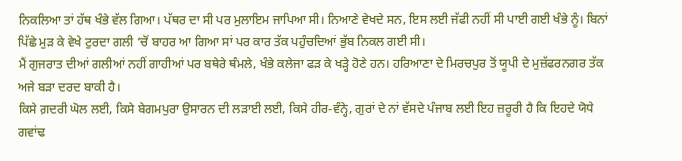ਨਿਕਲਿਆ ਤਾਂ ਹੱਥ ਖੰਭੇ ਵੱਲ ਗਿਆ। ਪੱਥਰ ਦਾ ਸੀ ਪਰ ਮੁਲਾਇਮ ਜਾਪਿਆ ਸੀ। ਨਿਆਣੇ ਵੇਖਦੇ ਸਨ, ਇਸ ਲਈ ਜੱਫੀ ਨਹੀਂ ਸੀ ਪਾਈ ਗਈ ਖੰਭੇ ਨੂੰ। ਬਿਨਾਂ ਪਿੱਛੇ ਮੁੜ ਕੇ ਵੇਖੇ ਟੁਰਦਾ ਗਲੀ ‘ਚੋਂ ਬਾਹਰ ਆ ਗਿਆ ਸਾਂ ਪਰ ਕਾਰ ਤੱਕ ਪਹੁੰਚਦਿਆਂ ਭੁੱਬ ਨਿਕਲ ਗਈ ਸੀ।
ਮੈਂ ਗੁਜਰਾਤ ਦੀਆਂ ਗਲੀਆਂ ਨਹੀਂ ਗਾਹੀਆਂ ਪਰ ਬਥੇਰੇ ਥੰਮਲੇ, ਖੰਭੇ ਕਲੇਜਾ ਫੜ ਕੇ ਖੜ੍ਹੇ ਹੋਣੇ ਹਨ। ਹਰਿਆਣਾ ਦੇ ਮਿਰਚਪੁਰ ਤੋਂ ਯੂਪੀ ਦੇ ਮੁਜ਼ੱਫਰਨਗਰ ਤੱਕ ਅਜੇ ਬੜਾ ਦਰਦ ਬਾਕੀ ਹੈ।
ਕਿਸੇ ਗ਼ਦਰੀ ਘੋਲ ਲਈ, ਕਿਸੇ ਬੇਗਮਪੁਰਾ ਉਸਾਰਨ ਦੀ ਲੜਾਈ ਲਈ, ਕਿਸੇ ਹੀਰ-ਵੰਨ੍ਹੇ, ਗੁਰਾਂ ਦੇ ਨਾਂ ਵੱਸਦੇ ਪੰਜਾਬ ਲਈ ਇਹ ਜ਼ਰੂਰੀ ਹੈ ਕਿ ਇਹਦੇ ਯੋਧੇ ਗਵਾਂਢ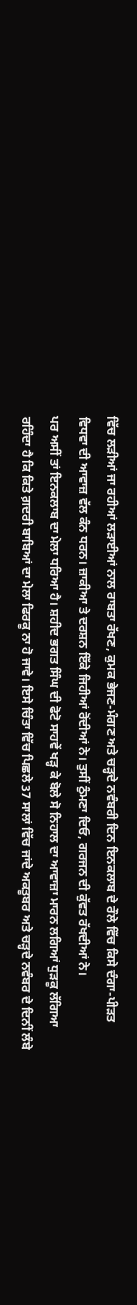ਵਿੱਚ ਲੜੀਆਂ ਜਾ ਰਹੀਆਂ ਲੜਾਈਆਂ ਨਾਲ ਰਾਬਤਾ ਰੱਖਣ, ਕੁਮਕ ਭੇਜਣ-ਮੰਗਣ ਅਤੇ ਚੜ੍ਹਦੇ ਨਵੰਬਰੀ ਦਿਨ ਇਨਕਲਾਬ ਦੇ ਰੌਲੇ ਵਿੱਚ ਕਿਸੇ ਦੰਗਾ-ਪੀੜਤ ਵਿਧਵਾ ਦੀ ਆਵਾਜ਼ ਵੱਲ ਕੰਨ ਧਰਨ। ਜ਼ਾਕੀਆ ਤੇ ਦਰਸ਼ਨ ਇੱਕੇ ਜਿਹੀਆਂ ਰੋਂਦੀਆਂ ਨੇ। ਤੁਸੀਂ ਠੁੰਮਣਾ ਦਿਓ, ਗਰਜਨ ਦੀ ਕੁੱਵਤ ਰੱਖਦੀਆਂ ਨੇ।
ਪਰ ਅਸੀਂ ਤਾਂ ਇਨਕਲਾਬ ਦਾ ਮੇਲਾ ਧਰਿਆ ਹੈ। ਸ਼ਹੀਦ ਭਗਤ ਸਿੰਘ ਦੀ ਫੋਟੋ ਸਾਹਵੇਂ ਖੜ੍ਹ ਕੇ ਬੋਲੇ ਸੋ ਨਿਹਾਲ ਦਾ ਆਵਾਜ਼ਾ ਮਾਰਨ ਲਗਿਆਂ ਧੁੜਕੂ ਲੱਗਿਆ ਰਹਿੰਦਾ ਹੈ ਕਿ ਕਿਤੇ ਗ਼ਦਰੀ ਬਾਬਿਆਂ ਦਾ ਮੇਲਾ ਫਿਰਕੂ ਨਾ ਹੋ ਜਾਵੇ। ਇਸੇ ਚਿੰਤਾ ਵਿੱਚ ਪਿਛਲੇ 37 ਸਾਲਾਂ ਵਿੱਚ ਜਾਂਦੇ ਅਕਤੂਬਰ ਅਤੇ ਚੜ੍ਹਦੇ ਨਵੰਬਰ ਦੇ ਦਿਨੀਂ ਲੰਬੇ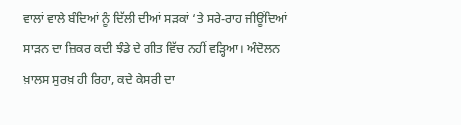ਵਾਲਾਂ ਵਾਲੇ ਬੰਦਿਆਂ ਨੂੰ ਦਿੱਲੀ ਦੀਆਂ ਸੜਕਾਂ ‘ਤੇ ਸਰੇ-ਰਾਹ ਜੀਊਂਦਿਆਂ ਸਾੜਨ ਦਾ ਜ਼ਿਕਰ ਕਦੀ ਝੰਡੇ ਦੇ ਗੀਤ ਵਿੱਚ ਨਹੀਂ ਵੜ੍ਹਿਆ। ਅੰਦੋਲਨ ਖ਼ਾਲਸ ਸੁਰਖ਼ ਹੀ ਰਿਹਾ, ਕਦੇ ਕੇਸਰੀ ਦਾ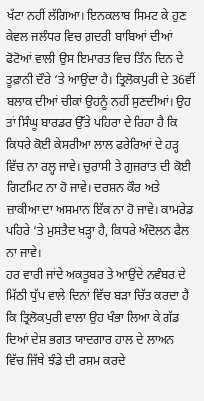ਖੱਟਾ ਨਹੀਂ ਲੱਗਿਆ। ਇਨਕਲਾਬ ਸਿਮਟ ਕੇ ਹੁਣ ਕੇਵਲ ਜਲੰਧਰ ਵਿਚ ਗ਼ਦਰੀ ਬਾਬਿਆਂ ਦੀਆਂ ਫੋਟੋਆਂ ਵਾਲੀ ਉਸ ਇਮਾਰਤ ਵਿਚ ਤਿੰਨ ਦਿਨ ਦੇ ਤੂਫ਼ਾਨੀ ਦੌਰੇ ‘ਤੇ ਆਉਂਦਾ ਹੈ। ਤ੍ਰਿਲੋਕਪੁਰੀ ਦੇ 36ਵੀਂ ਬਲਾਕ ਦੀਆਂ ਚੀਕਾਂ ਉਹਨੂੰ ਨਹੀਂ ਸੁਣਦੀਆਂ। ਉਹ ਤਾਂ ਸਿੰਘੂ ਬਾਰਡਰ ਉੱਤੇ ਪਹਿਰਾ ਦੇ ਰਿਹਾ ਹੈ ਕਿ ਕਿਧਰੇ ਕੋਈ ਕੇਸਰੀਆ ਲਾਲ ਫਰੇਰਿਆਂ ਦੇ ਹੜ੍ਹ ਵਿੱਚ ਨਾ ਰਲ੍ਹ ਜਾਵੇ। ਚੁਰਾਸੀ ਤੇ ਗੁਜਰਾਤ ਦੀ ਕੋਈ ਗਿਟਮਿਟ ਨਾ ਹੋ ਜਾਵੇ। ਦਰਸ਼ਨ ਕੌਰ ਅਤੇ ਜ਼ਾਕੀਆ ਦਾ ਅਸਮਾਨ ਇੱਕ ਨਾ ਹੋ ਜਾਵੇ। ਕਾਮਰੇਡ ਪਹਿਰੇ ‘ਤੇ ਮੁਸਤੈਦ ਖੜ੍ਹਾ ਹੈ, ਕਿਧਰੇ ਅੰਦੋਲਨ ਫੈਲ ਨਾ ਜਾਵੇ।
ਹਰ ਵਾਰੀ ਜਾਂਦੇ ਅਕਤੂਬਰ ਤੇ ਆਉਂਦੇ ਨਵੰਬਰ ਦੇ ਮਿੱਠੀ ਧੁੱਪ ਵਾਲੇ ਦਿਨਾਂ ਵਿੱਚ ਬੜਾ ਚਿੱਤ ਕਰਦਾ ਹੈ ਕਿ ਤ੍ਰਿਲੋਕਪੁਰੀ ਵਾਲਾ ਉਹ ਖੰਭਾ ਲਿਆ ਕੇ ਗੱਡ ਦਿਆਂ ਦੇਸ਼ ਭਗਤ ਯਾਦਗਾਰ ਹਾਲ ਦੇ ਲਾਅਨ ਵਿੱਚ ਜਿੱਥੇ ਝੰਡੇ ਦੀ ਰਸਮ ਕਰਦੇ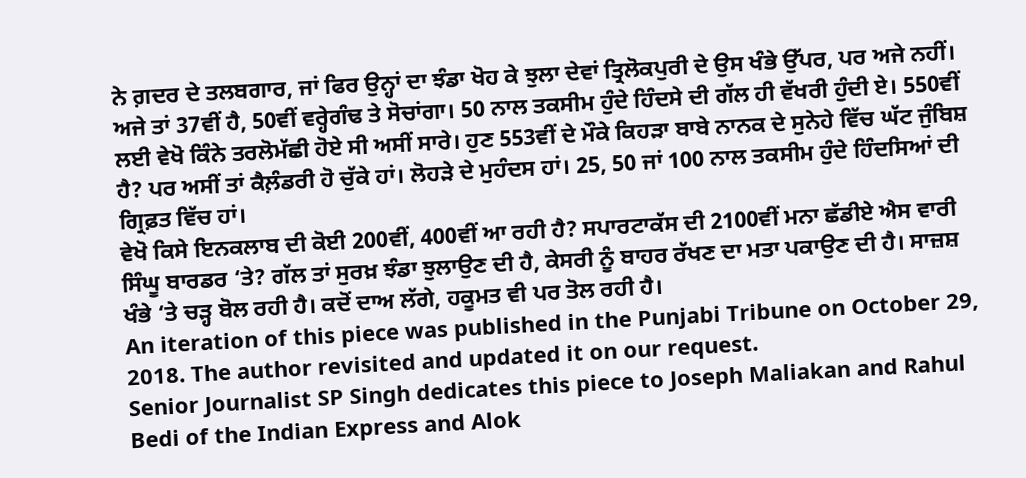ਨੇ ਗ਼ਦਰ ਦੇ ਤਲਬਗਾਰ, ਜਾਂ ਫਿਰ ਉਨ੍ਹਾਂ ਦਾ ਝੰਡਾ ਖੋਹ ਕੇ ਝੁਲਾ ਦੇਵਾਂ ਤ੍ਰਿਲੋਕਪੁਰੀ ਦੇ ਉਸ ਖੰਭੇ ਉੱਪਰ, ਪਰ ਅਜੇ ਨਹੀਂ। ਅਜੇ ਤਾਂ 37ਵੀਂ ਹੈ, 50ਵੀਂ ਵਰ੍ਹੇਗੰਢ ਤੇ ਸੋਚਾਂਗਾ। 50 ਨਾਲ ਤਕਸੀਮ ਹੁੰਦੇ ਹਿੰਦਸੇ ਦੀ ਗੱਲ ਹੀ ਵੱਖਰੀ ਹੁੰਦੀ ਏ। 550ਵੀਂ ਲਈ ਵੇਖੋ ਕਿੰਨੇ ਤਰਲੋਮੱਛੀ ਹੋਏ ਸੀ ਅਸੀਂ ਸਾਰੇ। ਹੁਣ 553ਵੀਂ ਦੇ ਮੌਕੇ ਕਿਹੜਾ ਬਾਬੇ ਨਾਨਕ ਦੇ ਸੁਨੇਹੇ ਵਿੱਚ ਘੱਟ ਜੁੰਬਿਸ਼ ਹੈ? ਪਰ ਅਸੀਂ ਤਾਂ ਕੈਲ਼ੰਡਰੀ ਹੋ ਚੁੱਕੇ ਹਾਂ। ਲੋਹੜੇ ਦੇ ਮੁਹੰਦਸ ਹਾਂ। 25, 50 ਜਾਂ 100 ਨਾਲ ਤਕਸੀਮ ਹੁੰਦੇ ਹਿੰਦਸਿਆਂ ਦੀ ਗ੍ਰਿਫ਼ਤ ਵਿੱਚ ਹਾਂ।
ਵੇਖੋ ਕਿਸੇ ਇਨਕਲਾਬ ਦੀ ਕੋਈ 200ਵੀਂ, 400ਵੀਂ ਆ ਰਹੀ ਹੈ? ਸਪਾਰਟਾਕੱਸ ਦੀ 2100ਵੀਂ ਮਨਾ ਛੱਡੀਏ ਐਸ ਵਾਰੀ ਸਿੰਘੂ ਬਾਰਡਰ ‘ਤੇ? ਗੱਲ ਤਾਂ ਸੁਰਖ਼ ਝੰਡਾ ਝੁਲਾਉਣ ਦੀ ਹੈ, ਕੇਸਰੀ ਨੂੰ ਬਾਹਰ ਰੱਖਣ ਦਾ ਮਤਾ ਪਕਾਉਣ ਦੀ ਹੈ। ਸਾਜ਼ਸ਼ ਖੰਭੇ ‘ਤੇ ਚੜ੍ਹ ਬੋਲ ਰਹੀ ਹੈ। ਕਦੋਂ ਦਾਅ ਲੱਗੇ, ਹਕੂਮਤ ਵੀ ਪਰ ਤੋਲ ਰਹੀ ਹੈ।
An iteration of this piece was published in the Punjabi Tribune on October 29, 2018. The author revisited and updated it on our request.
Senior Journalist SP Singh dedicates this piece to Joseph Maliakan and Rahul Bedi of the Indian Express and Alok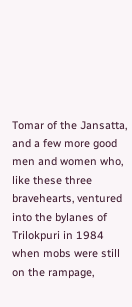Tomar of the Jansatta, and a few more good men and women who, like these three bravehearts, ventured into the bylanes of Trilokpuri in 1984 when mobs were still on the rampage,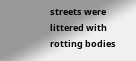streets were littered with rotting bodies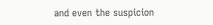and even the suspicion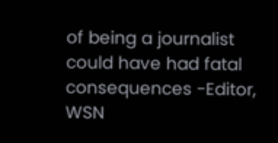of being a journalist could have had fatal consequences -Editor, WSN